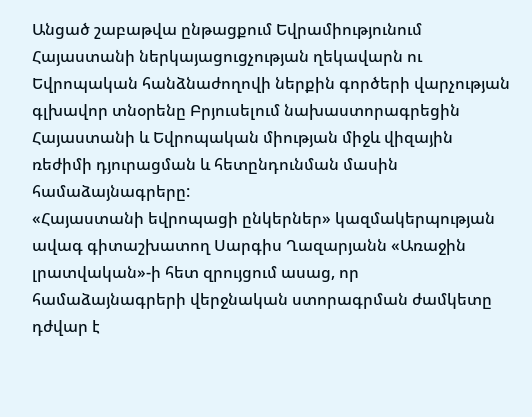Անցած շաբաթվա ընթացքում Եվրամիությունում Հայաստանի ներկայացուցչության ղեկավարն ու Եվրոպական հանձնաժողովի ներքին գործերի վարչության գլխավոր տնօրենը Բրյուսելում նախաստորագրեցին Հայաստանի և Եվրոպական միության միջև վիզային ռեժիմի դյուրացման և հետընդունման մասին համաձայնագրերը:
«Հայաստանի եվրոպացի ընկերներ» կազմակերպության ավագ գիտաշխատող Սարգիս Ղազարյանն «Առաջին լրատվական»-ի հետ զրույցում ասաց, որ համաձայնագրերի վերջնական ստորագրման ժամկետը դժվար է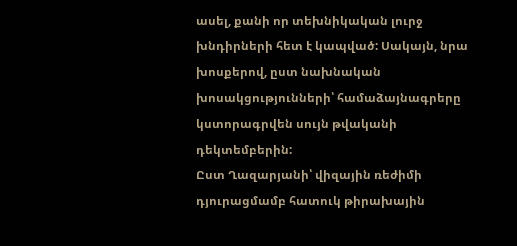ասել, քանի որ տեխնիկական լուրջ խնդիրների հետ է կապված: Սակայն, նրա խոսքերով, ըստ նախնական խոսակցությունների՝ համաձայնագրերը կստորագրվեն սույն թվականի դեկտեմբերին:
Ըստ Ղազարյանի՝ վիզային ռեժիմի դյուրացմամբ հատուկ թիրախային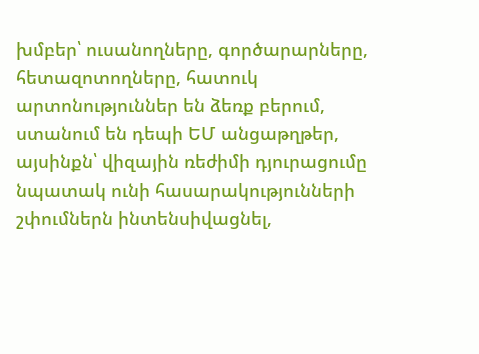խմբեր՝ ուսանողները, գործարարները, հետազոտողները, հատուկ արտոնություններ են ձեռք բերում, ստանում են դեպի ԵՄ անցաթղթեր, այսինքն՝ վիզային ռեժիմի դյուրացումը նպատակ ունի հասարակությունների շփումներն ինտենսիվացնել,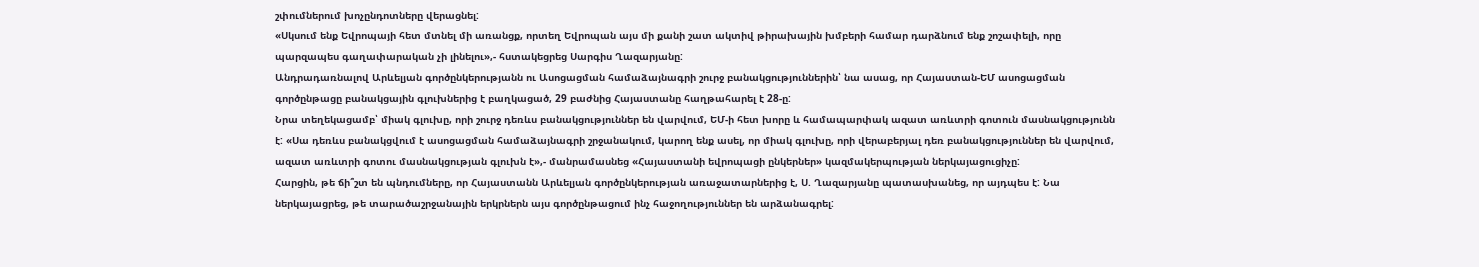շփումներում խոչընդոտները վերացնել:
«Սկսում ենք Եվրոպայի հետ մտնել մի առանցք, որտեղ Եվրոպան այս մի քանի շատ ակտիվ թիրախային խմբերի համար դարձնում ենք շոշափելի, որը պարզապես գաղափարական չի լինելու»,- հստակեցրեց Սարգիս Ղազարյանը:
Անդրադառնալով Արևելյան գործընկերությանն ու Ասոցացման համաձայնագրի շուրջ բանակցություններին՝ նա ասաց, որ Հայաստան-ԵՄ ասոցացման գործընթացը բանակցային գլուխներից է բաղկացած, 29 բաժնից Հայաստանը հաղթահարել է 28-ը:
Նրա տեղեկացամբ՝ միակ գլուխը, որի շուրջ դեռևս բանակցություններ են վարվում, ԵՄ-ի հետ խորը և համապարփակ ազատ առևտրի գոտուն մասնակցությունն է: «Սա դեռևս բանակցվում է ասոցացման համաձայնագրի շրջանակում, կարող ենք ասել, որ միակ գլուխը, որի վերաբերյալ դեռ բանակցություններ են վարվում, ազատ առևտրի գոտու մասնակցության գլուխն է»,- մանրամասնեց «Հայաստանի եվրոպացի ընկերներ» կազմակերպության ներկայացուցիչը:
Հարցին, թե ճի՞շտ են պնդումները, որ Հայաստանն Արևելյան գործընկերության առաջատարներից է, Ս. Ղազարյանը պատասխանեց, որ այդպես է: Նա ներկայացրեց, թե տարածաշրջանային երկրներն այս գործընթացում ինչ հաջողություններ են արձանագրել: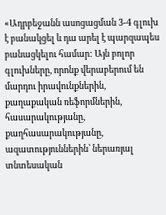«Ադրբեջանն ասոցացման 3-4 գլուխ է բանակցել և դա արել է պարզապես բանացկելու համար: Այն բոլոր գլուխները, որոնք վերաբերում են մարդու իրավունքներին, քաղաքական ռեֆորմներին, հասարակությանը, քաղհասարակությանը, ազատություններին՝ ներառյալ տնտեսական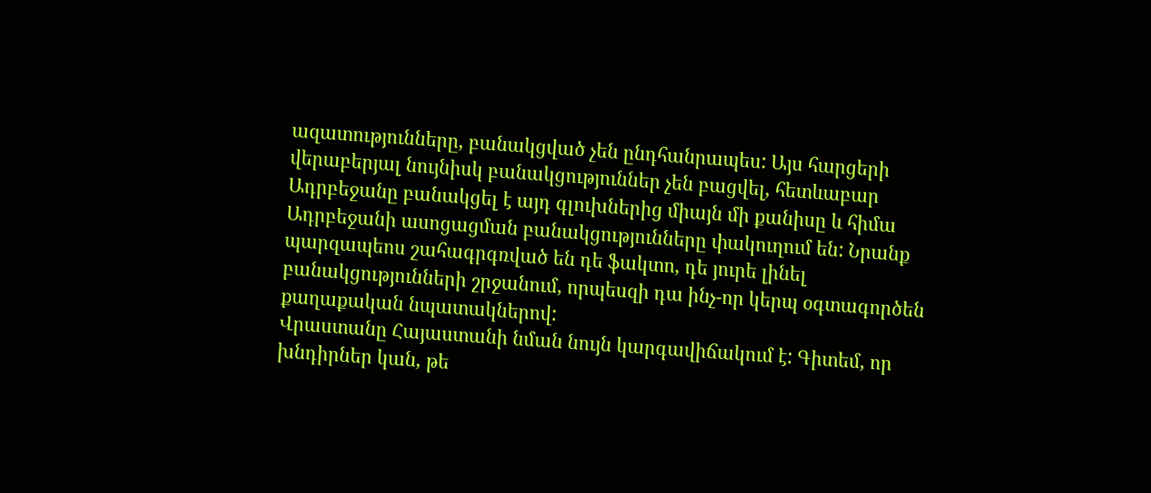ազատությունները, բանակցված չեն ընդհանրապես: Այս հարցերի վերաբերյալ նույնիսկ բանակցություններ չեն բացվել, հետևաբար Ադրբեջանը բանակցել է այդ գլուխներից միայն մի քանիսը և հիմա Ադրբեջանի ասոցացման բանակցությունները փակուղում են: Նրանք պարզապեոս շահագրգռված են դե ֆակտո, դե յուրե լինել բանակցությունների շրջանում, որպեսզի դա ինչ-որ կերպ օգտագործեն քաղաքական նպատակներով:
Վրաստանը Հայաստանի նման նույն կարգավիճակում է: Գիտեմ, որ խնդիրներ կան, թե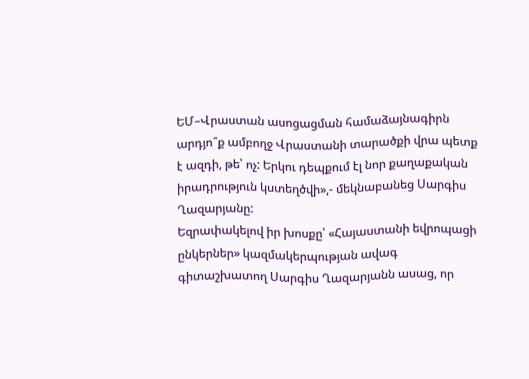ԵՄ–Վրաստան ասոցացման համաձայնագիրն արդյո՞ք ամբողջ Վրաստանի տարածքի վրա պետք է ազդի, թե՝ ոչ: Երկու դեպքում էլ նոր քաղաքական իրադրություն կստեղծվի»,- մեկնաբանեց Սարգիս Ղազարյանը:
Եզրափակելով իր խոսքը՝ «Հայաստանի եվրոպացի ընկերներ» կազմակերպության ավագ գիտաշխատող Սարգիս Ղազարյանն ասաց, որ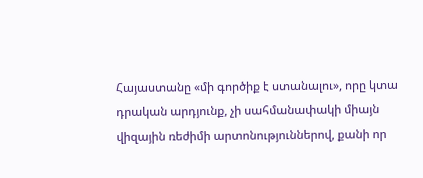Հայաստանը «մի գործիք է ստանալու», որը կտա դրական արդյունք, չի սահմանափակի միայն վիզային ռեժիմի արտոնություններով, քանի որ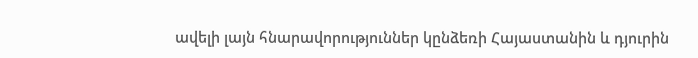ավելի լայն հնարավորություններ կընձեռի Հայաստանին և դյուրին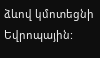ձևով կմոտեցնի Եվրոպային: